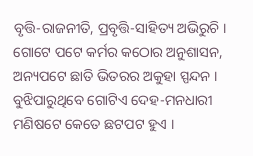ବୃତ୍ତି-ରାଜନୀତି, ପ୍ରବୃତ୍ତି-ସାହିତ୍ୟ ଅଭିରୁଚି । ଗୋଟେ ପଟେ କର୍ମର କଠୋର ଅନୁଶାସନ, ଅନ୍ୟପଟେ ଛାତି ଭିତରର ଅକୁହା ସ୍ପନ୍ଦନ । ବୁଝିପାରୁଥିବେ ଗୋଟିଏ ଦେହ-ମନଧାରୀ ମଣିଷଟେ କେତେ ଛଟପଟ ହୁଏ ।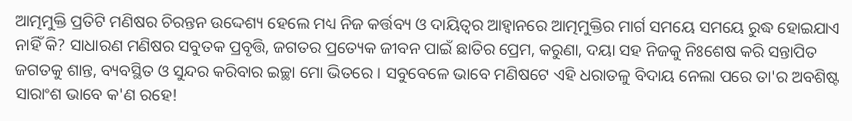ଆତ୍ମମୁକ୍ତି ପ୍ରତିଟି ମଣିଷର ଚିରନ୍ତନ ଉଦ୍ଦେଶ୍ୟ ହେଲେ ମଧ୍ୟ ନିଜ କର୍ତ୍ତବ୍ୟ ଓ ଦାୟିତ୍ୱର ଆହ୍ୱାନରେ ଆତ୍ମମୁକ୍ତିର ମାର୍ଗ ସମୟେ ସମୟେ ରୁଦ୍ଧ ହୋଇଯାଏ ନାହିଁ କି? ସାଧାରଣ ମଣିଷର ସବୁତକ ପ୍ରବୃତ୍ତି, ଜଗତର ପ୍ରତ୍ୟେକ ଜୀବନ ପାଇଁ ଛାତିର ପ୍ରେମ, କରୁଣା, ଦୟା ସହ ନିଜକୁ ନିଃଶେଷ କରି ସନ୍ତାପିତ ଜଗତକୁ ଶାନ୍ତ, ବ୍ୟବସ୍ଥିତ ଓ ସୁନ୍ଦର କରିବାର ଇଚ୍ଛା ମୋ ଭିତରେ । ସବୁବେଳେ ଭାବେ ମଣିଷଟେ ଏହି ଧରାତଳୁ ବିଦାୟ ନେଲା ପରେ ତା'ର ଅବଶିଷ୍ଟ ସାରାଂଶ ଭାବେ କ'ଣ ରହେ!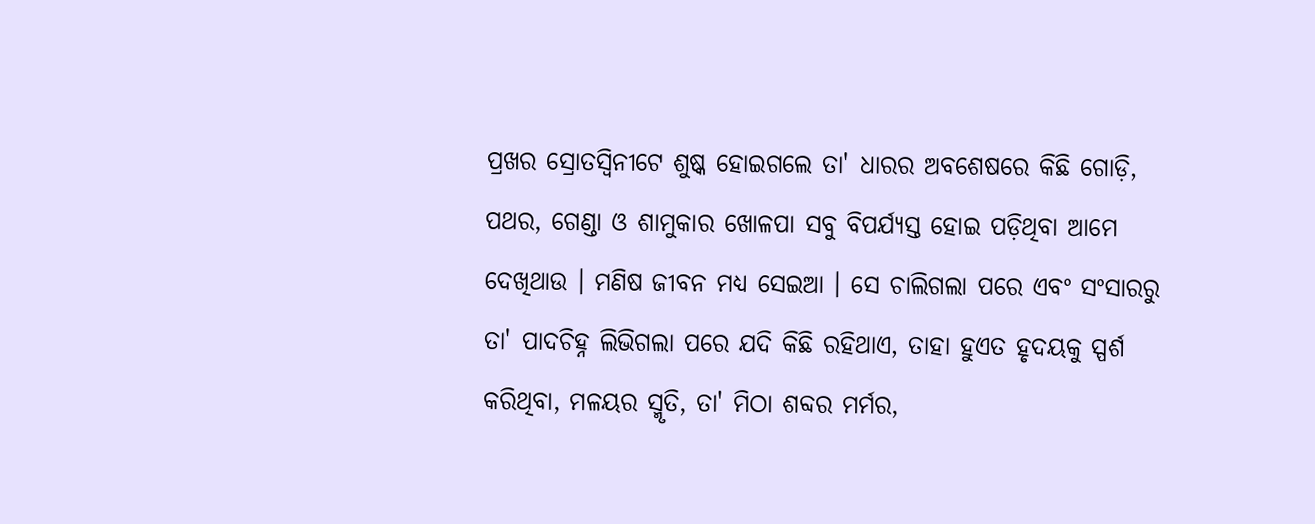ପ୍ରଖର ସ୍ରୋତସ୍ୱିନୀଟେ ଶୁଷ୍କ ହୋଇଗଲେ ତା' ଧାରର ଅବଶେଷରେ କିଛି ଗୋଡ଼ି, ପଥର, ଗେଣ୍ଡା ଓ ଶାମୁକାର ଖୋଳପା ସବୁ ବିପର୍ଯ୍ୟସ୍ତ ହୋଇ ପଡ଼ିଥିବା ଆମେ ଦେଖିଥାଉ । ମଣିଷ ଜୀବନ ମଧ୍ୟ ସେଇଆ । ସେ ଚାଲିଗଲା ପରେ ଏବଂ ସଂସାରରୁ ତା' ପାଦଚିହ୍ନ ଲିଭିଗଲା ପରେ ଯଦି କିଛି ରହିଥାଏ, ତାହା ହୁଏତ ହୃଦୟକୁ ସ୍ପର୍ଶ କରିଥିବା, ମଳୟର ସ୍ମୃତି, ତା' ମିଠା ଶବ୍ଦର ମର୍ମର,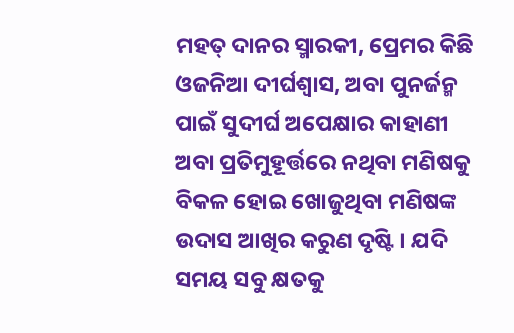ମହତ୍ ଦାନର ସ୍ମାରକୀ, ପ୍ରେମର କିଛି ଓଜନିଆ ଦୀର୍ଘଶ୍ୱାସ, ଅବା ପୁନର୍ଜନ୍ମ ପାଇଁ ସୁଦୀର୍ଘ ଅପେକ୍ଷାର କାହାଣୀ ଅବା ପ୍ରତିମୁହୂର୍ତ୍ତରେ ନଥିବା ମଣିଷକୁ ବିକଳ ହୋଇ ଖୋଜୁଥିବା ମଣିଷଙ୍କ ଉଦାସ ଆଖିର କରୁଣ ଦୃଷ୍ଟି । ଯଦି ସମୟ ସବୁ କ୍ଷତକୁ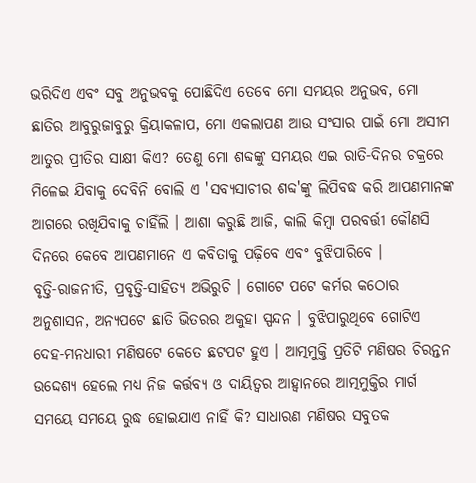ଭରିଦିଏ ଏବଂ ସବୁ ଅନୁଭବକୁ ପୋଛିଦିଏ ତେବେ ମୋ ସମୟର ଅନୁଭବ, ମୋ ଛାତିର ଆବୁରୁଜାବୁରୁ କ୍ରିୟାକଳାପ, ମୋ ଏକଲାପଣ ଆଉ ସଂସାର ପାଇଁ ମୋ ଅସୀମ ଆତୁର ପ୍ରୀତିର ସାକ୍ଷୀ କିଏ? ତେଣୁ ମୋ ଶବ୍ଦଙ୍କୁ ସମୟର ଏଇ ରାତି-ଦିନର ଚକ୍ରରେ ମିଳେଇ ଯିବାକୁ ଦେବିନି ବୋଲି ଏ 'ସବ୍ୟସାଚୀର ଶବ୍ଦ'ଙ୍କୁ ଲିପିବଦ୍ଧ କରି ଆପଣମାନଙ୍କ ଆଗରେ ରଖିଯିବାକୁ ଚାହିଁଲି । ଆଶା କରୁଛି ଆଜି, କାଲି କିମ୍ବା ପରବର୍ତ୍ତୀ କୌଣସି ଦିନରେ କେବେ ଆପଣମାନେ ଏ କବିତାକୁ ପଢ଼ିବେ ଏବଂ ବୁଝିପାରିବେ ।
ବୃତ୍ତି-ରାଜନୀତି, ପ୍ରବୃତ୍ତି-ସାହିତ୍ୟ ଅଭିରୁଚି । ଗୋଟେ ପଟେ କର୍ମର କଠୋର ଅନୁଶାସନ, ଅନ୍ୟପଟେ ଛାତି ଭିତରର ଅକୁହା ସ୍ପନ୍ଦନ । ବୁଝିପାରୁଥିବେ ଗୋଟିଏ ଦେହ-ମନଧାରୀ ମଣିଷଟେ କେତେ ଛଟପଟ ହୁଏ । ଆତ୍ମମୁକ୍ତି ପ୍ରତିଟି ମଣିଷର ଚିରନ୍ତନ ଉଦ୍ଦେଶ୍ୟ ହେଲେ ମଧ୍ୟ ନିଜ କର୍ତ୍ତବ୍ୟ ଓ ଦାୟିତ୍ୱର ଆହ୍ୱାନରେ ଆତ୍ମମୁକ୍ତିର ମାର୍ଗ ସମୟେ ସମୟେ ରୁଦ୍ଧ ହୋଇଯାଏ ନାହିଁ କି? ସାଧାରଣ ମଣିଷର ସବୁତକ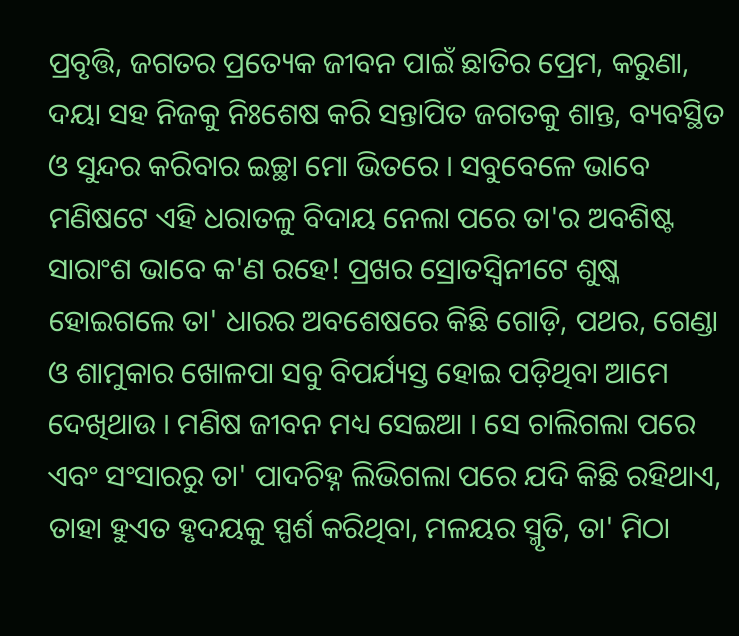ପ୍ରବୃତ୍ତି, ଜଗତର ପ୍ରତ୍ୟେକ ଜୀବନ ପାଇଁ ଛାତିର ପ୍ରେମ, କରୁଣା, ଦୟା ସହ ନିଜକୁ ନିଃଶେଷ କରି ସନ୍ତାପିତ ଜଗତକୁ ଶାନ୍ତ, ବ୍ୟବସ୍ଥିତ ଓ ସୁନ୍ଦର କରିବାର ଇଚ୍ଛା ମୋ ଭିତରେ । ସବୁବେଳେ ଭାବେ ମଣିଷଟେ ଏହି ଧରାତଳୁ ବିଦାୟ ନେଲା ପରେ ତା'ର ଅବଶିଷ୍ଟ ସାରାଂଶ ଭାବେ କ'ଣ ରହେ! ପ୍ରଖର ସ୍ରୋତସ୍ୱିନୀଟେ ଶୁଷ୍କ ହୋଇଗଲେ ତା' ଧାରର ଅବଶେଷରେ କିଛି ଗୋଡ଼ି, ପଥର, ଗେଣ୍ଡା ଓ ଶାମୁକାର ଖୋଳପା ସବୁ ବିପର୍ଯ୍ୟସ୍ତ ହୋଇ ପଡ଼ିଥିବା ଆମେ ଦେଖିଥାଉ । ମଣିଷ ଜୀବନ ମଧ୍ୟ ସେଇଆ । ସେ ଚାଲିଗଲା ପରେ ଏବଂ ସଂସାରରୁ ତା' ପାଦଚିହ୍ନ ଲିଭିଗଲା ପରେ ଯଦି କିଛି ରହିଥାଏ, ତାହା ହୁଏତ ହୃଦୟକୁ ସ୍ପର୍ଶ କରିଥିବା, ମଳୟର ସ୍ମୃତି, ତା' ମିଠା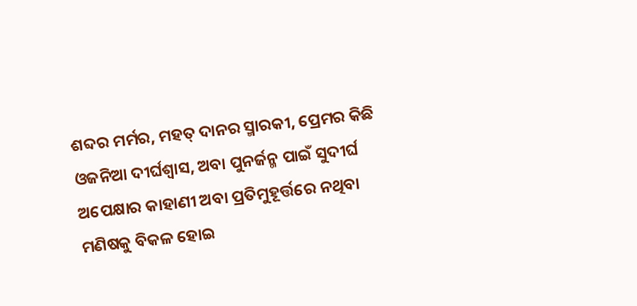ଶବ୍ଦର ମର୍ମର, ମହତ୍ ଦାନର ସ୍ମାରକୀ, ପ୍ରେମର କିଛି ଓଜନିଆ ଦୀର୍ଘଶ୍ୱାସ, ଅବା ପୁନର୍ଜନ୍ମ ପାଇଁ ସୁଦୀର୍ଘ ଅପେକ୍ଷାର କାହାଣୀ ଅବା ପ୍ରତିମୁହୂର୍ତ୍ତରେ ନଥିବା ମଣିଷକୁ ବିକଳ ହୋଇ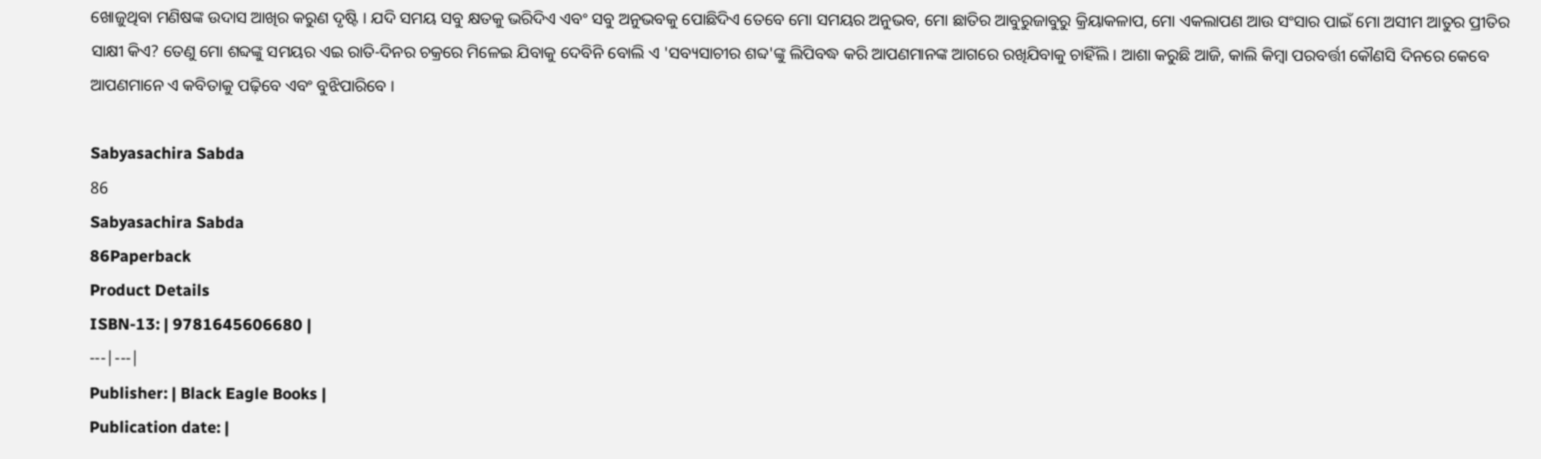ଖୋଜୁଥିବା ମଣିଷଙ୍କ ଉଦାସ ଆଖିର କରୁଣ ଦୃଷ୍ଟି । ଯଦି ସମୟ ସବୁ କ୍ଷତକୁ ଭରିଦିଏ ଏବଂ ସବୁ ଅନୁଭବକୁ ପୋଛିଦିଏ ତେବେ ମୋ ସମୟର ଅନୁଭବ, ମୋ ଛାତିର ଆବୁରୁଜାବୁରୁ କ୍ରିୟାକଳାପ, ମୋ ଏକଲାପଣ ଆଉ ସଂସାର ପାଇଁ ମୋ ଅସୀମ ଆତୁର ପ୍ରୀତିର ସାକ୍ଷୀ କିଏ? ତେଣୁ ମୋ ଶବ୍ଦଙ୍କୁ ସମୟର ଏଇ ରାତି-ଦିନର ଚକ୍ରରେ ମିଳେଇ ଯିବାକୁ ଦେବିନି ବୋଲି ଏ 'ସବ୍ୟସାଚୀର ଶବ୍ଦ'ଙ୍କୁ ଲିପିବଦ୍ଧ କରି ଆପଣମାନଙ୍କ ଆଗରେ ରଖିଯିବାକୁ ଚାହିଁଲି । ଆଶା କରୁଛି ଆଜି, କାଲି କିମ୍ବା ପରବର୍ତ୍ତୀ କୌଣସି ଦିନରେ କେବେ ଆପଣମାନେ ଏ କବିତାକୁ ପଢ଼ିବେ ଏବଂ ବୁଝିପାରିବେ ।

Sabyasachira Sabda
86
Sabyasachira Sabda
86Paperback
Product Details
ISBN-13: | 9781645606680 |
---|---|
Publisher: | Black Eagle Books |
Publication date: |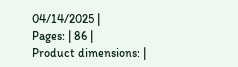04/14/2025 |
Pages: | 86 |
Product dimensions: |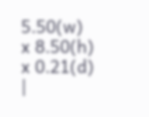5.50(w) x 8.50(h) x 0.21(d) |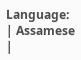Language: | Assamese |